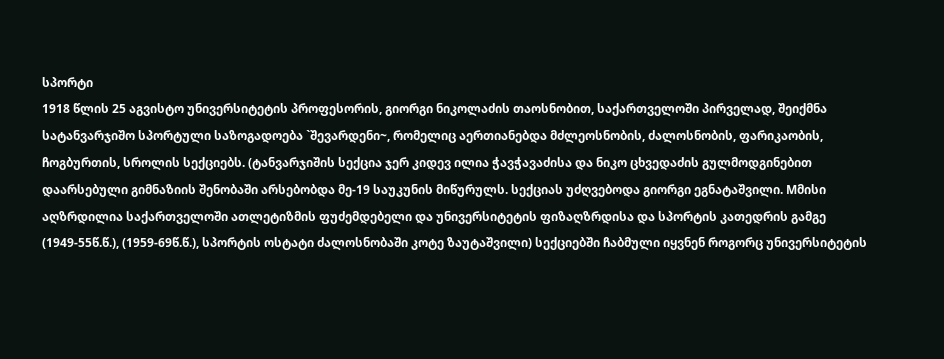სპორტი
1918 წლის 25 აგვისტო უნივერსიტეტის პროფესორის, გიორგი ნიკოლაძის თაოსნობით, საქართველოში პირველად, შეიქმნა სატანვარჯიშო სპორტული საზოგადოება `შევარდენი~, რომელიც აერთიანებდა მძლეოსნობის, ძალოსნობის, ფარიკაობის, ჩოგბურთის, სროლის სექციებს. (ტანვარჯიშის სექცია ჯერ კიდევ ილია ჭავჭავაძისა და ნიკო ცხვედაძის გულმოდგინებით დაარსებული გიმნაზიის შენობაში არსებობდა მე-19 საუკუნის მიწურულს. სექციას უძღვებოდა გიორგი ეგნატაშვილი. Mმისი აღზრდილია საქართველოში ათლეტიზმის ფუძემდებელი და უნივერსიტეტის ფიზაღზრდისა და სპორტის კათედრის გამგე (1949-55წ.წ.), (1959-69წ.წ.), სპორტის ოსტატი ძალოსნობაში კოტე ზაუტაშვილი) სექციებში ჩაბმული იყვნენ როგორც უნივერსიტეტის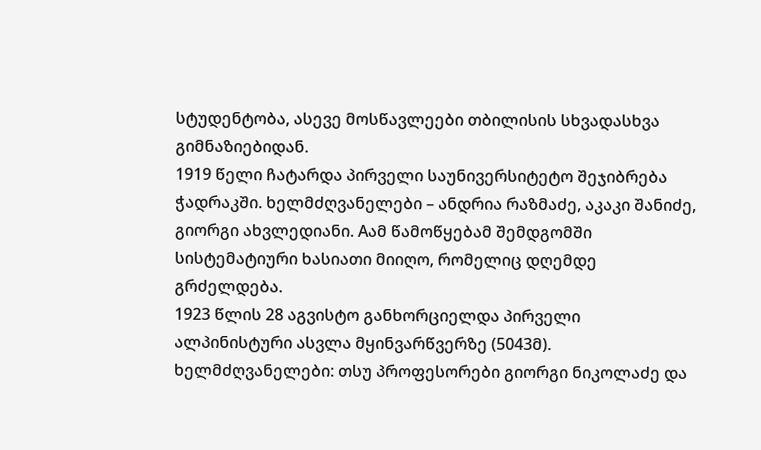სტუდენტობა, ასევე მოსწავლეები თბილისის სხვადასხვა გიმნაზიებიდან.
1919 წელი ჩატარდა პირველი საუნივერსიტეტო შეჯიბრება ჭადრაკში. ხელმძღვანელები – ანდრია რაზმაძე, აკაკი შანიძე, გიორგი ახვლედიანი. Aამ წამოწყებამ შემდგომში სისტემატიური ხასიათი მიიღო, რომელიც დღემდე გრძელდება.
1923 წლის 28 აგვისტო განხორციელდა პირველი ალპინისტური ასვლა მყინვარწვერზე (5043მ). ხელმძღვანელები: თსუ პროფესორები გიორგი ნიკოლაძე და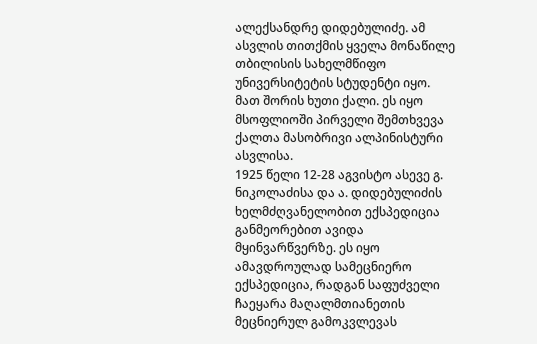ალექსანდრე დიდებულიძე. ამ ასვლის თითქმის ყველა მონაწილე თბილისის სახელმწიფო უნივერსიტეტის სტუდენტი იყო. მათ შორის ხუთი ქალი. ეს იყო მსოფლიოში პირველი შემთხვევა ქალთა მასობრივი ალპინისტური ასვლისა.
1925 წელი 12-28 აგვისტო ასევე გ. ნიკოლაძისა და ა. დიდებულიძის ხელმძღვანელობით ექსპედიცია განმეორებით ავიდა მყინვარწვერზე. ეს იყო ამავდროულად სამეცნიერო ექსპედიცია, რადგან საფუძველი ჩაეყარა მაღალმთიანეთის მეცნიერულ გამოკვლევას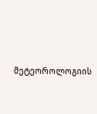მეტეოროლოგიის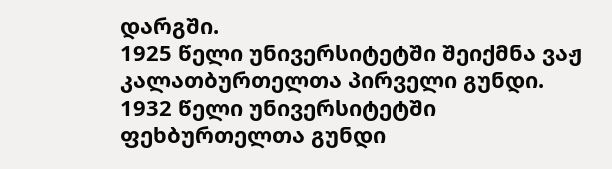დარგში.
1925 წელი უნივერსიტეტში შეიქმნა ვაჟ კალათბურთელთა პირველი გუნდი.
1932 წელი უნივერსიტეტში ფეხბურთელთა გუნდი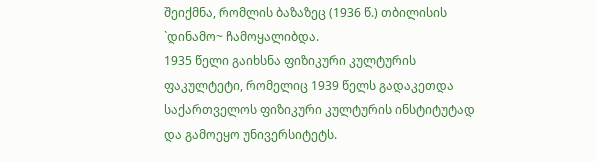შეიქმნა, რომლის ბაზაზეც (1936 წ.) თბილისის `დინამო~ ჩამოყალიბდა.
1935 წელი გაიხსნა ფიზიკური კულტურის ფაკულტეტი, რომელიც 1939 წელს გადაკეთდა საქართველოს ფიზიკური კულტურის ინსტიტუტად და გამოეყო უნივერსიტეტს.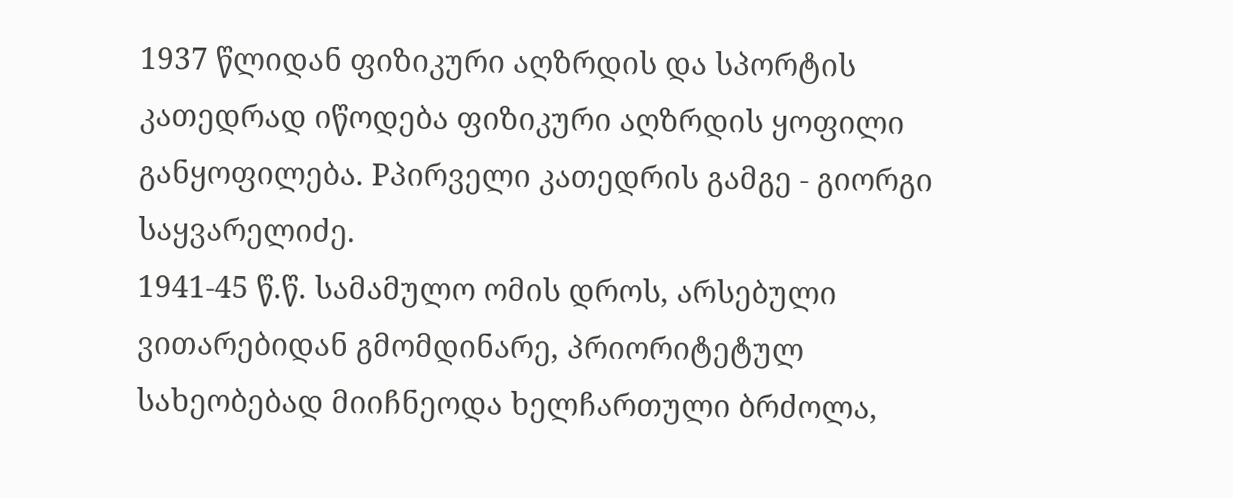1937 წლიდან ფიზიკური აღზრდის და სპორტის კათედრად იწოდება ფიზიკური აღზრდის ყოფილი განყოფილება. Pპირველი კათედრის გამგე - გიორგი საყვარელიძე.
1941-45 წ.წ. სამამულო ომის დროს, არსებული ვითარებიდან გმომდინარე, პრიორიტეტულ სახეობებად მიიჩნეოდა ხელჩართული ბრძოლა,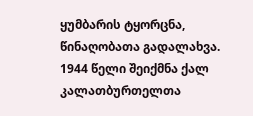ყუმბარის ტყორცნა, წინაღობათა გადალახვა.
1944 წელი შეიქმნა ქალ კალათბურთელთა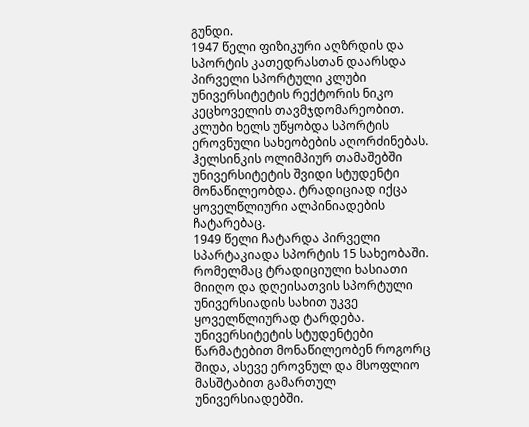გუნდი.
1947 წელი ფიზიკური აღზრდის და სპორტის კათედრასთან დაარსდა პირველი სპორტული კლუბი უნივერსიტეტის რექტორის ნიკო კეცხოველის თავმჯდომარეობით. კლუბი ხელს უწყობდა სპორტის ეროვნული სახეობების აღორძინებას. ჰელსინკის ოლიმპიურ თამაშებში უნივერსიტეტის შვიდი სტუდენტი მონაწილეობდა. ტრადიციად იქცა ყოველწლიური ალპინიადების ჩატარებაც.
1949 წელი ჩატარდა პირველი სპარტაკიადა სპორტის 15 სახეობაში. რომელმაც ტრადიციული ხასიათი მიიღო და დღეისათვის სპორტული უნივერსიადის სახით უკვე ყოველწლიურად ტარდება. უნივერსიტეტის სტუდენტები წარმატებით მონაწილეობენ როგორც შიდა, ასევე ეროვნულ და მსოფლიო მასშტაბით გამართულ უნივერსიადებში.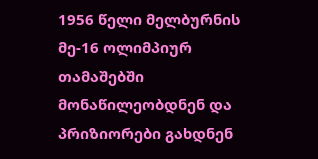1956 წელი მელბურნის მე-16 ოლიმპიურ თამაშებში მონაწილეობდნენ და პრიზიორები გახდნენ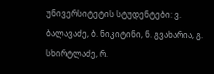უნივერსიტეტის სტუდენტები: ვ. ბალავაძე, ბ. ნიკიტინი, ნ. გვახარია, გ. სხირტლაძე, რ.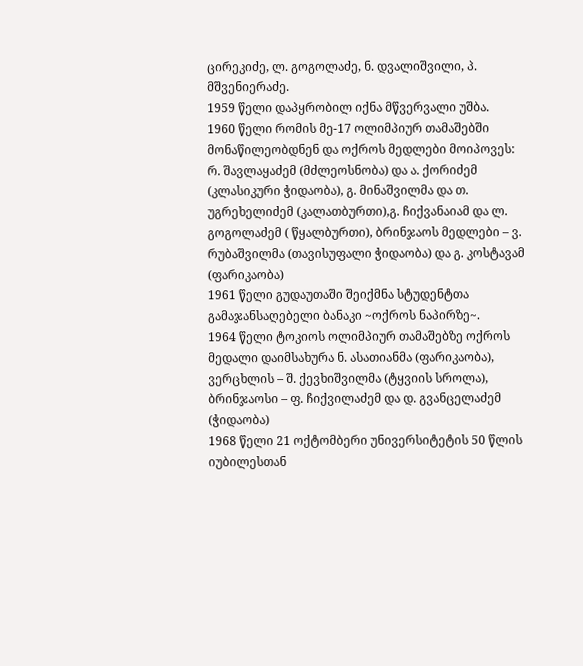ცირეკიძე, ლ. გოგოლაძე, ნ. დვალიშვილი, პ. მშვენიერაძე.
1959 წელი დაპყრობილ იქნა მწვერვალი უშბა.
1960 წელი რომის მე-17 ოლიმპიურ თამაშებში მონაწილეობდნენ და ოქროს მედლები მოიპოვეს: რ. შავლაყაძემ (მძლეოსნობა) და ა. ქორიძემ (კლასიკური ჭიდაობა), გ. მინაშვილმა და თ. უგრეხელიძემ (კალათბურთი),გ. ჩიქვანაიამ და ლ. გოგოლაძემ ( წყალბურთი), ბრინჯაოს მედლები – ვ. რუბაშვილმა (თავისუფალი ჭიდაობა) და გ. კოსტავამ (ფარიკაობა)
1961 წელი გუდაუთაში შეიქმნა სტუდენტთა გამაჯანსაღებელი ბანაკი ~ოქროს ნაპირზე~.
1964 წელი ტოკიოს ოლიმპიურ თამაშებზე ოქროს მედალი დაიმსახურა ნ. ასათიანმა (ფარიკაობა), ვერცხლის – შ. ქევხიშვილმა (ტყვიის სროლა), ბრინჯაოსი – ფ. ჩიქვილაძემ და დ. გვანცელაძემ (ჭიდაობა)
1968 წელი 21 ოქტომბერი უნივერსიტეტის 50 წლის იუბილესთან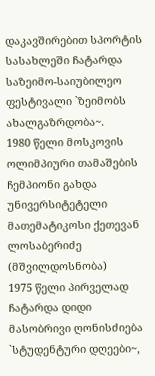დაკავშირებით სპორტის სასახლეში ჩატარდა საზეიმო-საიუბილეო ფესტივალი `ზეიმობს ახალგაზრდობა~.
1980 წელი მოსკოვის ოლიმპიური თამაშების ჩემპიონი გახდა უნივერსიტეტელი მათემატიკოსი ქეთევან ლოსაბერიძე (მშვილდოსნობა)
1975 წელი პირველად ჩატარდა დიდი მასობრივი ღონისძიება `სტუდენტური დღეები~,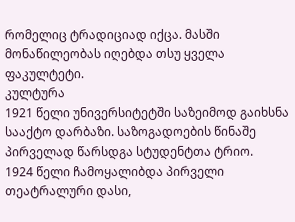რომელიც ტრადიციად იქცა. მასში მონაწილეობას იღებდა თსუ ყველა ფაკულტეტი.
კულტურა
1921 წელი უნივერსიტეტში საზეიმოდ გაიხსნა სააქტო დარბაზი. საზოგადოების წინაშე პირველად წარსდგა სტუდენტთა ტრიო.
1924 წელი ჩამოყალიბდა პირველი თეატრალური დასი,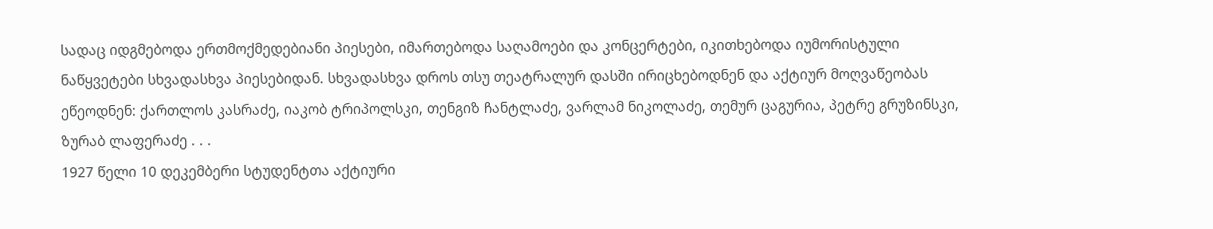სადაც იდგმებოდა ერთმოქმედებიანი პიესები, იმართებოდა საღამოები და კონცერტები, იკითხებოდა იუმორისტული ნაწყვეტები სხვადასხვა პიესებიდან. სხვადასხვა დროს თსუ თეატრალურ დასში ირიცხებოდნენ და აქტიურ მოღვაწეობას ეწეოდნენ: ქართლოს კასრაძე, იაკობ ტრიპოლსკი, თენგიზ ჩანტლაძე, ვარლამ ნიკოლაძე, თემურ ცაგურია, პეტრე გრუზინსკი, ზურაბ ლაფერაძე . . .
1927 წელი 10 დეკემბერი სტუდენტთა აქტიური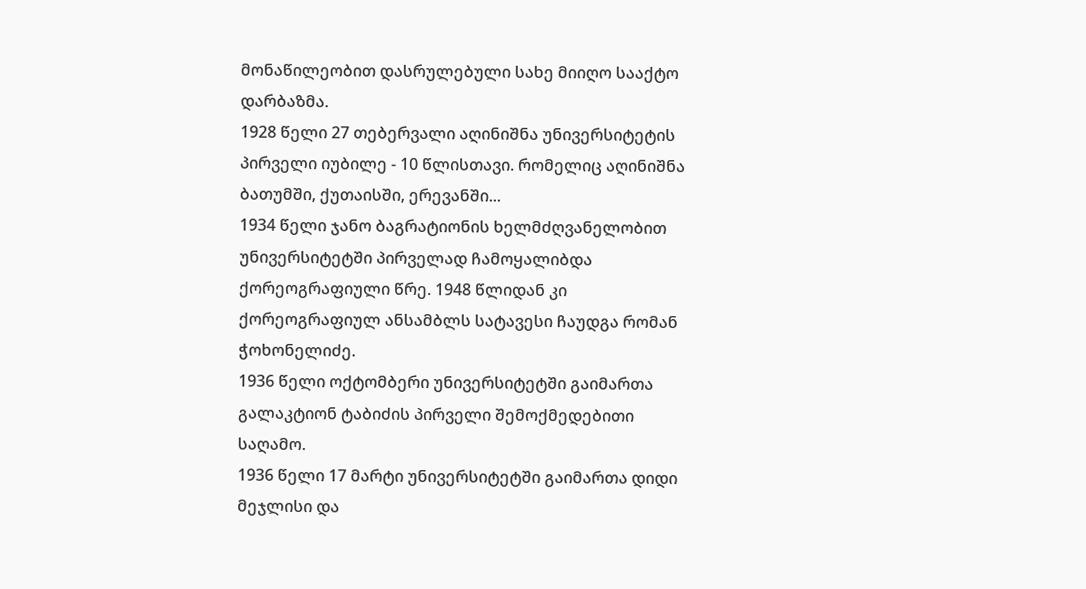მონაწილეობით დასრულებული სახე მიიღო სააქტო დარბაზმა.
1928 წელი 27 თებერვალი აღინიშნა უნივერსიტეტის პირველი იუბილე - 10 წლისთავი. რომელიც აღინიშნა ბათუმში, ქუთაისში, ერევანში...
1934 წელი ჯანო ბაგრატიონის ხელმძღვანელობით უნივერსიტეტში პირველად ჩამოყალიბდა ქორეოგრაფიული წრე. 1948 წლიდან კი ქორეოგრაფიულ ანსამბლს სატავესი ჩაუდგა რომან ჭოხონელიძე.
1936 წელი ოქტომბერი უნივერსიტეტში გაიმართა გალაკტიონ ტაბიძის პირველი შემოქმედებითი საღამო.
1936 წელი 17 მარტი უნივერსიტეტში გაიმართა დიდი მეჯლისი და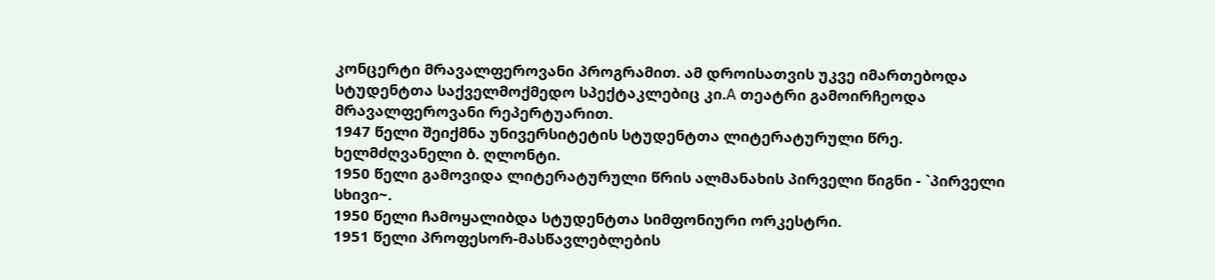კონცერტი მრავალფეროვანი პროგრამით. ამ დროისათვის უკვე იმართებოდა სტუდენტთა საქველმოქმედო სპექტაკლებიც კი.A თეატრი გამოირჩეოდა მრავალფეროვანი რეპერტუარით.
1947 წელი შეიქმნა უნივერსიტეტის სტუდენტთა ლიტერატურული წრე. ხელმძღვანელი ბ. ღლონტი.
1950 წელი გამოვიდა ლიტერატურული წრის ალმანახის პირველი წიგნი - `პირველი სხივი~.
1950 წელი ჩამოყალიბდა სტუდენტთა სიმფონიური ორკესტრი.
1951 წელი პროფესორ-მასწავლებლების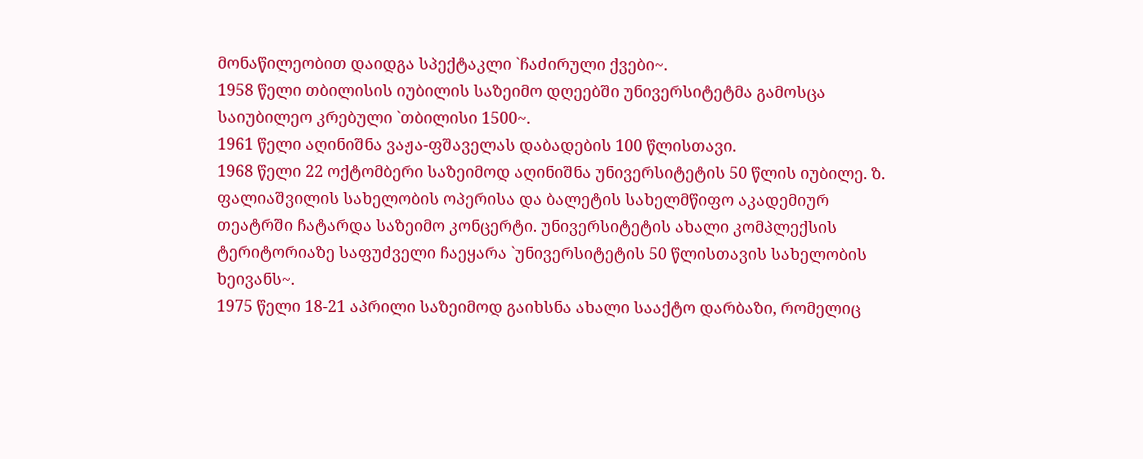მონაწილეობით დაიდგა სპექტაკლი `ჩაძირული ქვები~.
1958 წელი თბილისის იუბილის საზეიმო დღეებში უნივერსიტეტმა გამოსცა საიუბილეო კრებული `თბილისი 1500~.
1961 წელი აღინიშნა ვაჟა-ფშაველას დაბადების 100 წლისთავი.
1968 წელი 22 ოქტომბერი საზეიმოდ აღინიშნა უნივერსიტეტის 50 წლის იუბილე. ზ. ფალიაშვილის სახელობის ოპერისა და ბალეტის სახელმწიფო აკადემიურ თეატრში ჩატარდა საზეიმო კონცერტი. უნივერსიტეტის ახალი კომპლექსის ტერიტორიაზე საფუძველი ჩაეყარა `უნივერსიტეტის 50 წლისთავის სახელობის ხეივანს~.
1975 წელი 18-21 აპრილი საზეიმოდ გაიხსნა ახალი სააქტო დარბაზი, რომელიც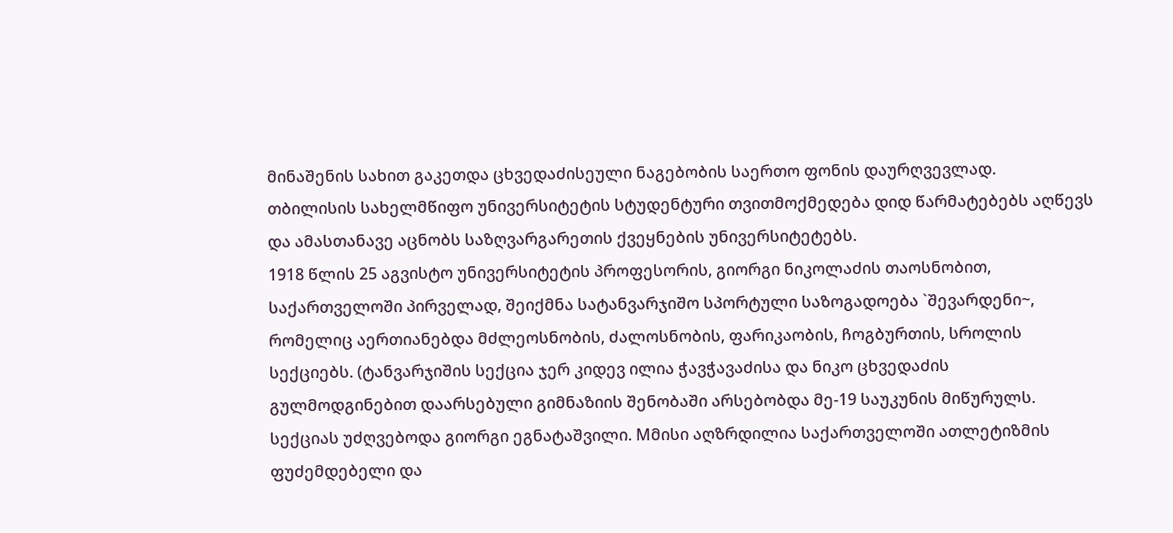მინაშენის სახით გაკეთდა ცხვედაძისეული ნაგებობის საერთო ფონის დაურღვევლად.
თბილისის სახელმწიფო უნივერსიტეტის სტუდენტური თვითმოქმედება დიდ წარმატებებს აღწევს და ამასთანავე აცნობს საზღვარგარეთის ქვეყნების უნივერსიტეტებს.
1918 წლის 25 აგვისტო უნივერსიტეტის პროფესორის, გიორგი ნიკოლაძის თაოსნობით, საქართველოში პირველად, შეიქმნა სატანვარჯიშო სპორტული საზოგადოება `შევარდენი~, რომელიც აერთიანებდა მძლეოსნობის, ძალოსნობის, ფარიკაობის, ჩოგბურთის, სროლის სექციებს. (ტანვარჯიშის სექცია ჯერ კიდევ ილია ჭავჭავაძისა და ნიკო ცხვედაძის გულმოდგინებით დაარსებული გიმნაზიის შენობაში არსებობდა მე-19 საუკუნის მიწურულს. სექციას უძღვებოდა გიორგი ეგნატაშვილი. Mმისი აღზრდილია საქართველოში ათლეტიზმის ფუძემდებელი და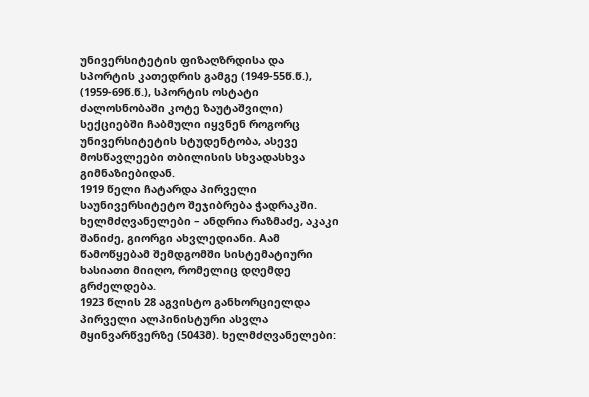უნივერსიტეტის ფიზაღზრდისა და სპორტის კათედრის გამგე (1949-55წ.წ.), (1959-69წ.წ.), სპორტის ოსტატი ძალოსნობაში კოტე ზაუტაშვილი) სექციებში ჩაბმული იყვნენ როგორც უნივერსიტეტის სტუდენტობა, ასევე მოსწავლეები თბილისის სხვადასხვა გიმნაზიებიდან.
1919 წელი ჩატარდა პირველი საუნივერსიტეტო შეჯიბრება ჭადრაკში. ხელმძღვანელები – ანდრია რაზმაძე, აკაკი შანიძე, გიორგი ახვლედიანი. Aამ წამოწყებამ შემდგომში სისტემატიური ხასიათი მიიღო, რომელიც დღემდე გრძელდება.
1923 წლის 28 აგვისტო განხორციელდა პირველი ალპინისტური ასვლა მყინვარწვერზე (5043მ). ხელმძღვანელები: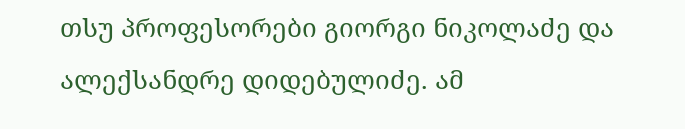თსუ პროფესორები გიორგი ნიკოლაძე და ალექსანდრე დიდებულიძე. ამ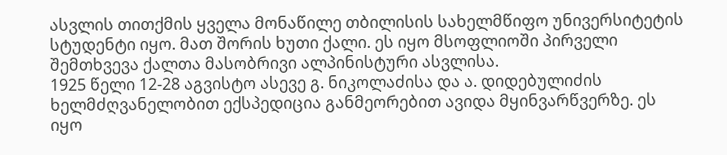ასვლის თითქმის ყველა მონაწილე თბილისის სახელმწიფო უნივერსიტეტის სტუდენტი იყო. მათ შორის ხუთი ქალი. ეს იყო მსოფლიოში პირველი შემთხვევა ქალთა მასობრივი ალპინისტური ასვლისა.
1925 წელი 12-28 აგვისტო ასევე გ. ნიკოლაძისა და ა. დიდებულიძის ხელმძღვანელობით ექსპედიცია განმეორებით ავიდა მყინვარწვერზე. ეს იყო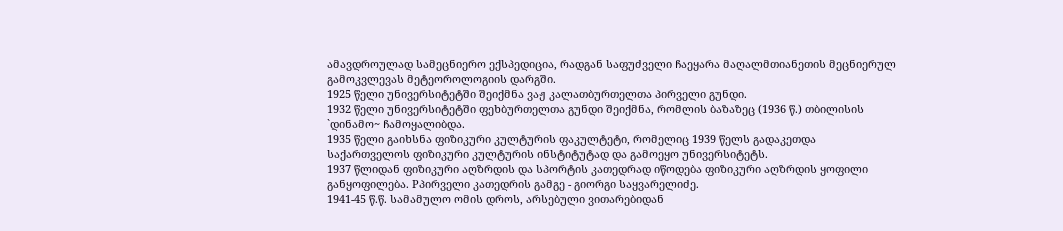ამავდროულად სამეცნიერო ექსპედიცია, რადგან საფუძველი ჩაეყარა მაღალმთიანეთის მეცნიერულ გამოკვლევას მეტეოროლოგიის დარგში.
1925 წელი უნივერსიტეტში შეიქმნა ვაჟ კალათბურთელთა პირველი გუნდი.
1932 წელი უნივერსიტეტში ფეხბურთელთა გუნდი შეიქმნა, რომლის ბაზაზეც (1936 წ.) თბილისის `დინამო~ ჩამოყალიბდა.
1935 წელი გაიხსნა ფიზიკური კულტურის ფაკულტეტი, რომელიც 1939 წელს გადაკეთდა საქართველოს ფიზიკური კულტურის ინსტიტუტად და გამოეყო უნივერსიტეტს.
1937 წლიდან ფიზიკური აღზრდის და სპორტის კათედრად იწოდება ფიზიკური აღზრდის ყოფილი განყოფილება. Pპირველი კათედრის გამგე - გიორგი საყვარელიძე.
1941-45 წ.წ. სამამულო ომის დროს, არსებული ვითარებიდან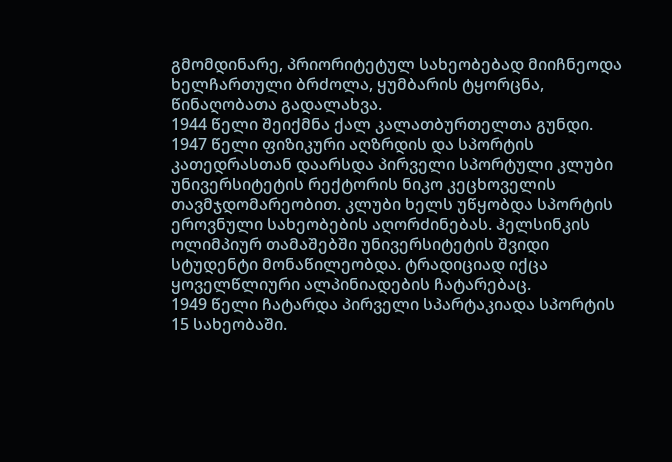გმომდინარე, პრიორიტეტულ სახეობებად მიიჩნეოდა ხელჩართული ბრძოლა, ყუმბარის ტყორცნა, წინაღობათა გადალახვა.
1944 წელი შეიქმნა ქალ კალათბურთელთა გუნდი.
1947 წელი ფიზიკური აღზრდის და სპორტის კათედრასთან დაარსდა პირველი სპორტული კლუბი უნივერსიტეტის რექტორის ნიკო კეცხოველის თავმჯდომარეობით. კლუბი ხელს უწყობდა სპორტის ეროვნული სახეობების აღორძინებას. ჰელსინკის ოლიმპიურ თამაშებში უნივერსიტეტის შვიდი სტუდენტი მონაწილეობდა. ტრადიციად იქცა ყოველწლიური ალპინიადების ჩატარებაც.
1949 წელი ჩატარდა პირველი სპარტაკიადა სპორტის 15 სახეობაში.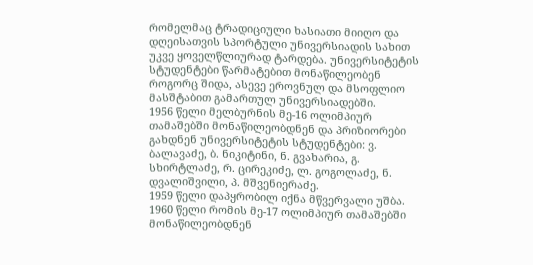რომელმაც ტრადიციული ხასიათი მიიღო და დღეისათვის სპორტული უნივერსიადის სახით უკვე ყოველწლიურად ტარდება. უნივერსიტეტის სტუდენტები წარმატებით მონაწილეობენ როგორც შიდა, ასევე ეროვნულ და მსოფლიო მასშტაბით გამართულ უნივერსიადებში.
1956 წელი მელბურნის მე-16 ოლიმპიურ თამაშებში მონაწილეობდნენ და პრიზიორები გახდნენ უნივერსიტეტის სტუდენტები: ვ. ბალავაძე, ბ. ნიკიტინი, ნ. გვახარია, გ. სხირტლაძე, რ. ცირეკიძე, ლ. გოგოლაძე, ნ. დვალიშვილი, პ. მშვენიერაძე.
1959 წელი დაპყრობილ იქნა მწვერვალი უშბა.
1960 წელი რომის მე-17 ოლიმპიურ თამაშებში მონაწილეობდნენ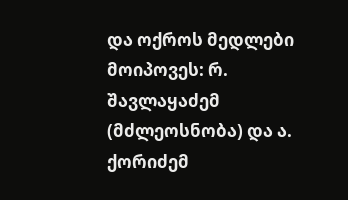და ოქროს მედლები მოიპოვეს: რ. შავლაყაძემ (მძლეოსნობა) და ა. ქორიძემ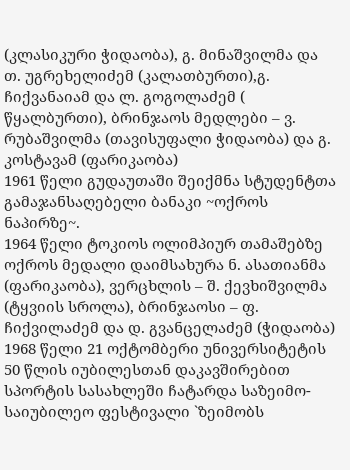(კლასიკური ჭიდაობა), გ. მინაშვილმა და თ. უგრეხელიძემ (კალათბურთი),გ. ჩიქვანაიამ და ლ. გოგოლაძემ ( წყალბურთი), ბრინჯაოს მედლები – ვ. რუბაშვილმა (თავისუფალი ჭიდაობა) და გ. კოსტავამ (ფარიკაობა)
1961 წელი გუდაუთაში შეიქმნა სტუდენტთა გამაჯანსაღებელი ბანაკი ~ოქროს ნაპირზე~.
1964 წელი ტოკიოს ოლიმპიურ თამაშებზე ოქროს მედალი დაიმსახურა ნ. ასათიანმა (ფარიკაობა), ვერცხლის – შ. ქევხიშვილმა (ტყვიის სროლა), ბრინჯაოსი – ფ. ჩიქვილაძემ და დ. გვანცელაძემ (ჭიდაობა)
1968 წელი 21 ოქტომბერი უნივერსიტეტის 50 წლის იუბილესთან დაკავშირებით სპორტის სასახლეში ჩატარდა საზეიმო-საიუბილეო ფესტივალი `ზეიმობს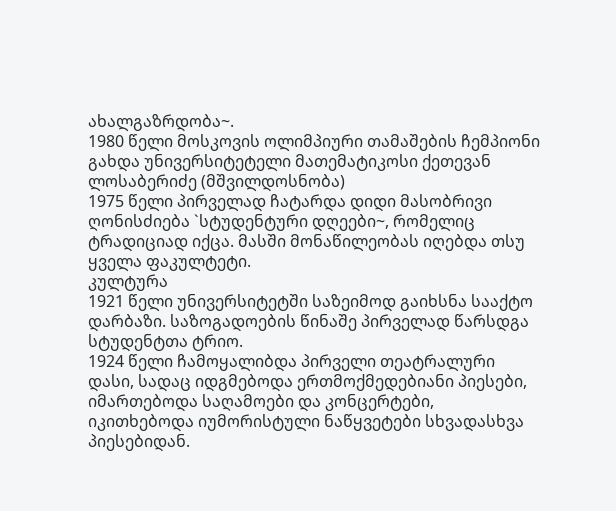ახალგაზრდობა~.
1980 წელი მოსკოვის ოლიმპიური თამაშების ჩემპიონი გახდა უნივერსიტეტელი მათემატიკოსი ქეთევან ლოსაბერიძე (მშვილდოსნობა)
1975 წელი პირველად ჩატარდა დიდი მასობრივი ღონისძიება `სტუდენტური დღეები~, რომელიც ტრადიციად იქცა. მასში მონაწილეობას იღებდა თსუ ყველა ფაკულტეტი.
კულტურა
1921 წელი უნივერსიტეტში საზეიმოდ გაიხსნა სააქტო დარბაზი. საზოგადოების წინაშე პირველად წარსდგა სტუდენტთა ტრიო.
1924 წელი ჩამოყალიბდა პირველი თეატრალური დასი, სადაც იდგმებოდა ერთმოქმედებიანი პიესები, იმართებოდა საღამოები და კონცერტები, იკითხებოდა იუმორისტული ნაწყვეტები სხვადასხვა პიესებიდან.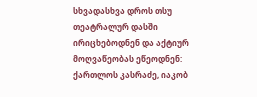სხვადასხვა დროს თსუ თეატრალურ დასში ირიცხებოდნენ და აქტიურ მოღვაწეობას ეწეოდნენ: ქართლოს კასრაძე, იაკობ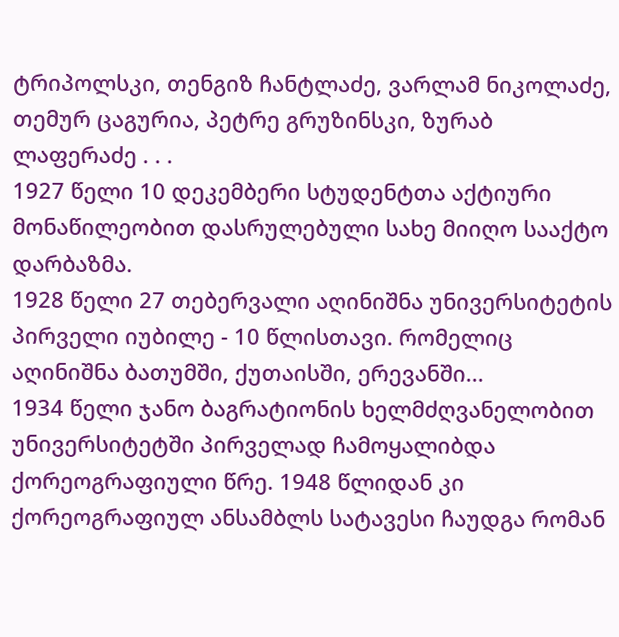ტრიპოლსკი, თენგიზ ჩანტლაძე, ვარლამ ნიკოლაძე, თემურ ცაგურია, პეტრე გრუზინსკი, ზურაბ ლაფერაძე . . .
1927 წელი 10 დეკემბერი სტუდენტთა აქტიური მონაწილეობით დასრულებული სახე მიიღო სააქტო დარბაზმა.
1928 წელი 27 თებერვალი აღინიშნა უნივერსიტეტის პირველი იუბილე - 10 წლისთავი. რომელიც აღინიშნა ბათუმში, ქუთაისში, ერევანში...
1934 წელი ჯანო ბაგრატიონის ხელმძღვანელობით უნივერსიტეტში პირველად ჩამოყალიბდა ქორეოგრაფიული წრე. 1948 წლიდან კი ქორეოგრაფიულ ანსამბლს სატავესი ჩაუდგა რომან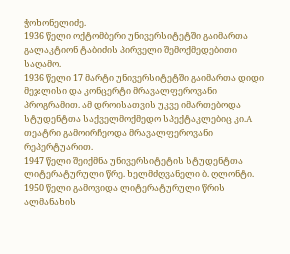ჭოხონელიძე.
1936 წელი ოქტომბერი უნივერსიტეტში გაიმართა გალაკტიონ ტაბიძის პირველი შემოქმედებითი საღამო.
1936 წელი 17 მარტი უნივერსიტეტში გაიმართა დიდი მეჯლისი და კონცერტი მრავალფეროვანი პროგრამით. ამ დროისათვის უკვე იმართებოდა სტუდენტთა საქველმოქმედო სპექტაკლებიც კი.A თეატრი გამოირჩეოდა მრავალფეროვანი რეპერტუარით.
1947 წელი შეიქმნა უნივერსიტეტის სტუდენტთა ლიტერატურული წრე. ხელმძღვანელი ბ. ღლონტი.
1950 წელი გამოვიდა ლიტერატურული წრის ალმანახის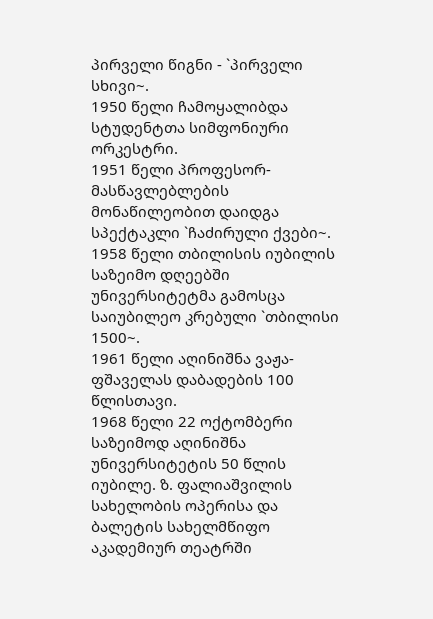პირველი წიგნი - `პირველი სხივი~.
1950 წელი ჩამოყალიბდა სტუდენტთა სიმფონიური ორკესტრი.
1951 წელი პროფესორ-მასწავლებლების მონაწილეობით დაიდგა სპექტაკლი `ჩაძირული ქვები~.
1958 წელი თბილისის იუბილის საზეიმო დღეებში უნივერსიტეტმა გამოსცა საიუბილეო კრებული `თბილისი 1500~.
1961 წელი აღინიშნა ვაჟა-ფშაველას დაბადების 100 წლისთავი.
1968 წელი 22 ოქტომბერი საზეიმოდ აღინიშნა უნივერსიტეტის 50 წლის იუბილე. ზ. ფალიაშვილის სახელობის ოპერისა და ბალეტის სახელმწიფო აკადემიურ თეატრში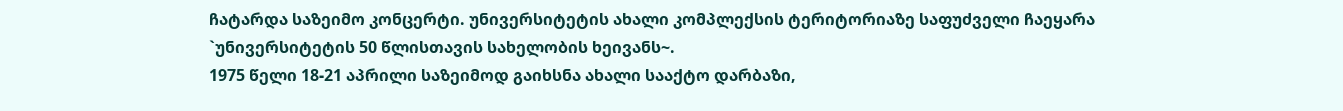ჩატარდა საზეიმო კონცერტი. უნივერსიტეტის ახალი კომპლექსის ტერიტორიაზე საფუძველი ჩაეყარა `უნივერსიტეტის 50 წლისთავის სახელობის ხეივანს~.
1975 წელი 18-21 აპრილი საზეიმოდ გაიხსნა ახალი სააქტო დარბაზი,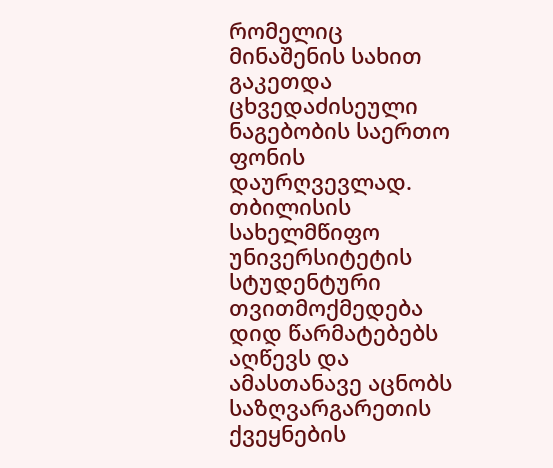რომელიც მინაშენის სახით გაკეთდა ცხვედაძისეული ნაგებობის საერთო ფონის დაურღვევლად.
თბილისის სახელმწიფო უნივერსიტეტის სტუდენტური თვითმოქმედება დიდ წარმატებებს აღწევს და ამასთანავე აცნობს საზღვარგარეთის ქვეყნების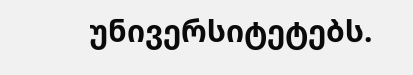უნივერსიტეტებს.